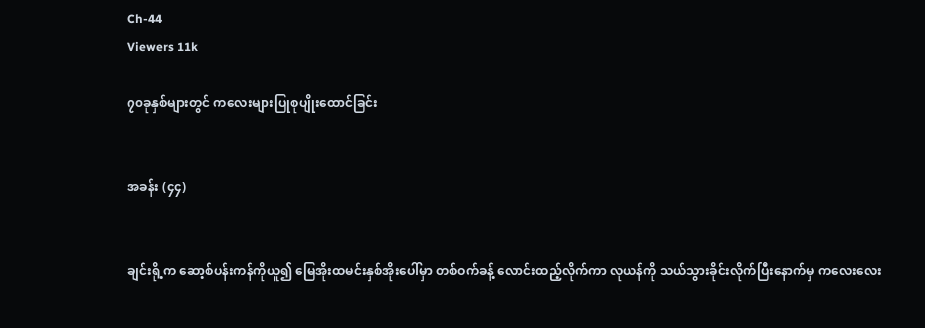Ch-44
Viewers 11k

၇၀ခုနှစ်များတွင် ကလေးများပြုစုပျိုးထောင်ခြင်း


အခန်း (၄၄)


ချင်းရို့က ဆော့စ်ပန်းကန်ကိုယူ၍ မြေအိုးထမင်းနှစ်အိုးပေါ်မှာ တစ်ဝက်ခန့် လောင်းထည့်လိုက်ကာ လုယန်ကို သယ်သွားခိုင်းလိုက်ပြီးနောက်မှ ကလေးလေး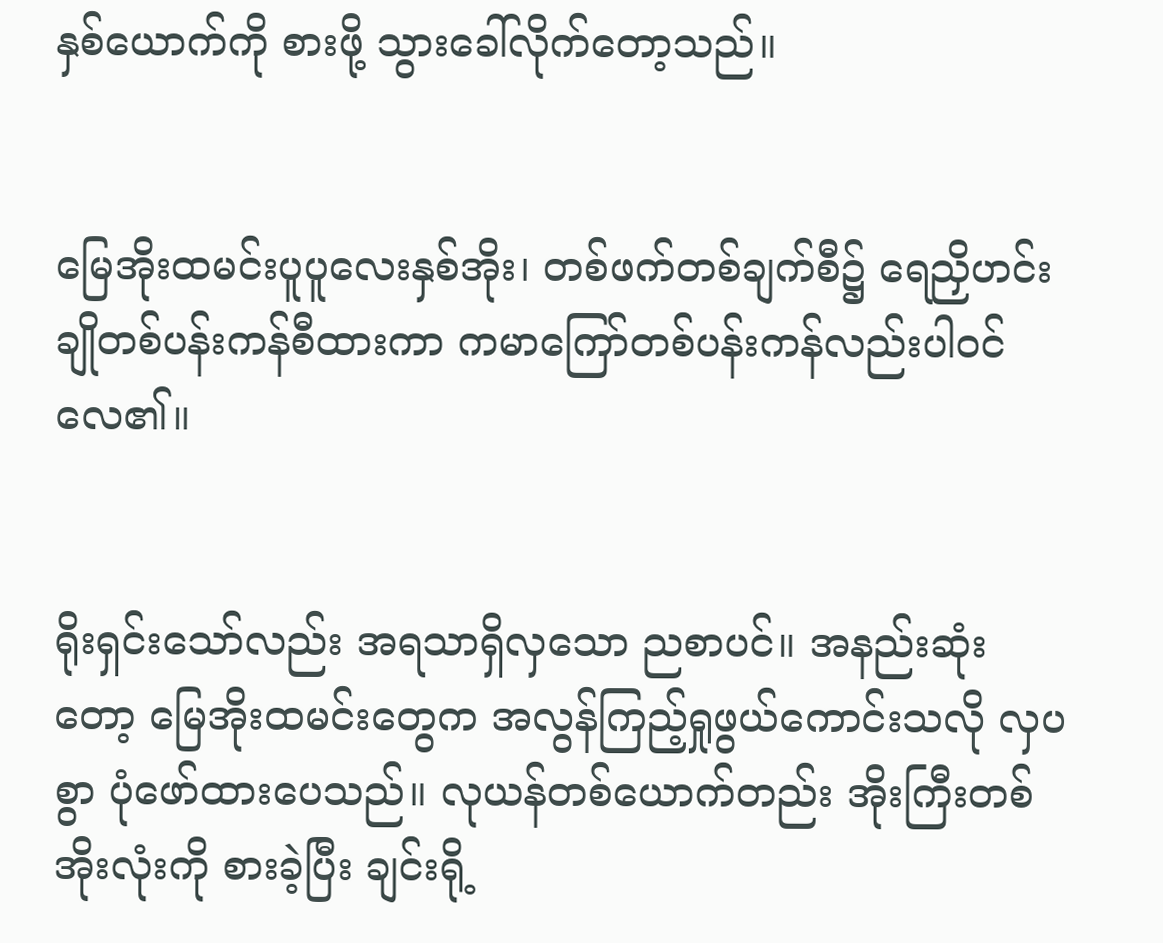နှစ်ယောက်ကို စားဖို့ သွားခေါ်လိုက်တော့သည်။


မြေအိုးထမင်းပူပူလေးနှစ်အိုး၊ တစ်ဖက်တစ်ချက်စီ၌ ရေညှိဟင်းချိုတစ်ပန်းကန်စီထားကာ ကမာကြော်တစ်ပန်းကန်လည်းပါဝင်လေ၏။


ရိုးရှင်းသော်လည်း အရသာရှိလှသော ညစာပင်။ အနည်းဆုံးတော့ မြေအိုးထမင်းတွေက အလွန်ကြည့်ရှုဖွယ်ကောင်းသလို လှပစွာ ပုံဖော်ထားပေသည်။ လုယန်တစ်ယောက်တည်း အိုးကြီးတစ်အိုးလုံးကို စားခဲ့ပြီး ချင်းရို့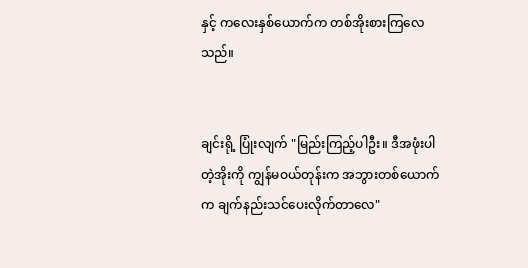နှင့် ကလေးနှစ်ယောက်က တစ်အိုးစားကြလေသည်။


ချင်းရို့ ပြုံးလျက် "မြည်းကြည့်ပါဦး။ ဒီအဖုံးပါတဲ့အိုးကို ကျွန်မဝယ်တုန်းက အဘွားတစ်ယောက်က ချက်နည်းသင်ပေးလိုက်တာလေ"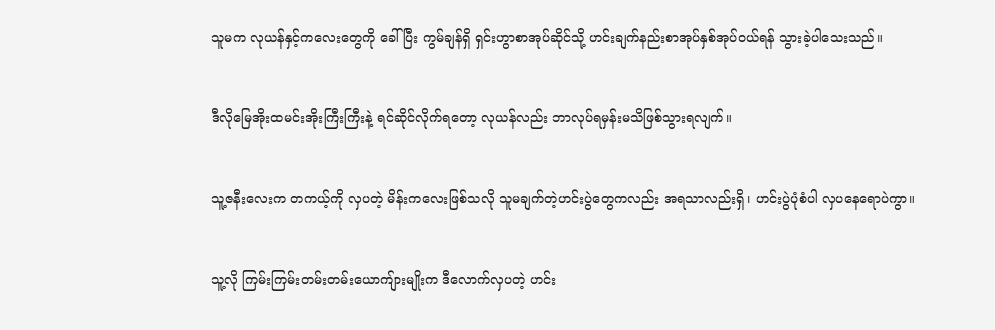သူမက လုယန်နှင့်ကလေးတွေကို ခေါ်ပြီး ကွမ်ချန်ရှိ ရှင်းဟွာစာအုပ်ဆိုင်သို့ ဟင်းချက်နည်းစာအုပ်နှစ်အုပ်ဝယ်ရန် သွားခဲ့ပါသေးသည်။


ဒီလိုမြေအိုးထမင်းအိုးကြီးကြီးနဲ့ ရင်ဆိုင်လိုက်ရတော့ လုယန်လည်း ဘာလုပ်ရမှန်းမသိဖြစ်သွားရလျက်။


သူ့ဇနီးလေးက တကယ့်ကို လှပတဲ့ မိန်းကလေးဖြစ်သလို သူမချက်တဲ့ဟင်းပွဲတွေကလည်း အရသာလည်းရှိ၊ ဟင်းပွဲပုံစံပါ လှပနေရောပဲကွာ။


သူ့လို ကြမ်းကြမ်းတမ်းတမ်းယောကျ်ားမျိုးက ဒီလောက်လှပတဲ့ ဟင်း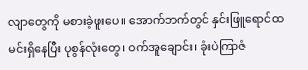လျာတွေကို မစားခဲ့ဖူးပေ။ အောက်ဘက်တွင် နှင်းဖြူရောင်ထမင်းရှိနေပြီး ပုစွန်လုံးတွေ၊ ဝက်အူချောင်း၊ ခုံးပဲကြာဇံ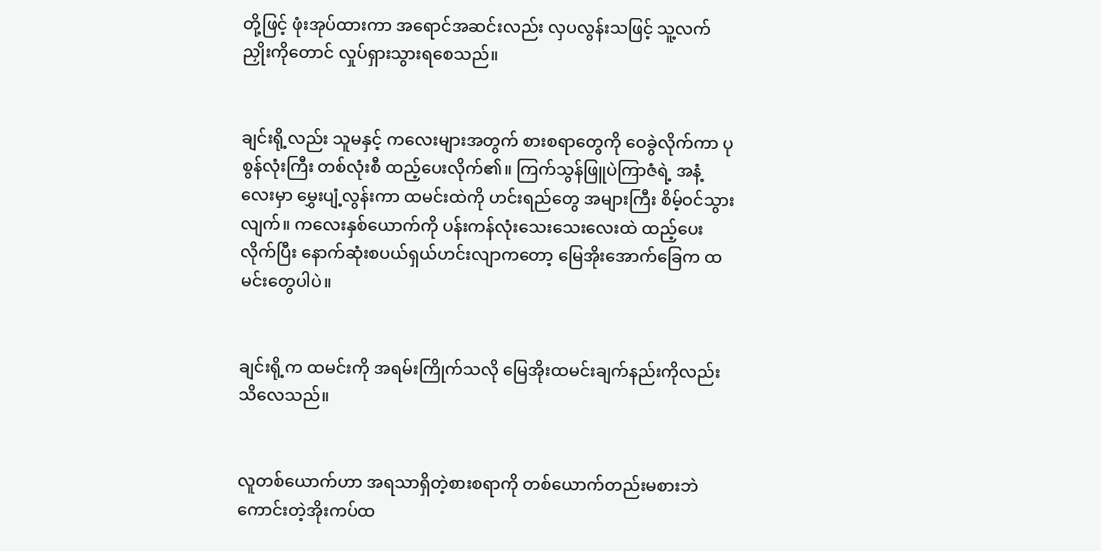တို့ဖြင့် ဖုံးအုပ်ထားကာ အရောင်အဆင်းလည်း လှပလွန်းသဖြင့် သူ့လက်ညှိုးကိုတောင် လှုပ်ရှားသွားရစေသည်။


ချင်းရို့လည်း သူမနှင့် ကလေးများအတွက် စားစရာတွေကို ဝေခွဲလိုက်ကာ ပုစွန်လုံးကြီး တစ်လုံးစီ ထည့်ပေးလိုက်၏။ ကြက်သွန်ဖြူပဲကြာဇံရဲ့ အနံ့လေးမှာ မွှေးပျံ့လွန်းကာ ထမင်းထဲကို ဟင်းရည်တွေ အများကြီး စိမ့်ဝင်သွားလျက်။ ကလေးနှစ်ယောက်ကို ပန်းကန်လုံးသေးသေးလေးထဲ ထည့်ပေးလိုက်ပြီး နောက်ဆုံးစပယ်ရှယ်ဟင်းလျာကတော့ မြေအိုးအောက်ခြေက ထမင်းတွေပါပဲ။


ချင်းရို့က ထမင်းကို အရမ်းကြိုက်သလို မြေအိုးထမင်းချက်နည်းကိုလည်း သိလေသည်။


လူတစ်ယောက်ဟာ အရသာရှိတဲ့စားစရာကို တစ်ယောက်တည်းမစားဘဲ ကောင်းတဲ့အိုးကပ်ထ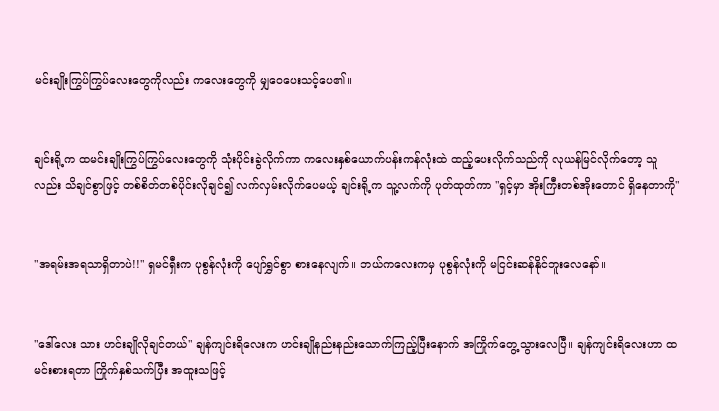မင်းချိုးကြွပ်ကြွပ်လေးတွေကိုလည်း ကလေးတွေကို မျှဝေပေးသင့်ပေ၏။


ချင်းရို့က ထမင်းချိုးကြွပ်ကြွပ်လေးတွေကို သုံးပိုင်းခွဲလိုက်ကာ ကလေးနှစ်ယောက်ပန်းကန်လုံးထဲ ထည့်ပေးလိုက်သည်ကို လုယန်မြင်လိုက်တော့ သူလည်း သိချင်စွာဖြင့် တစ်စိတ်တစ်ပိုင်းလိုချင်၍ လက်လှမ်းလိုက်ပေမယ့် ချင်းရို့က သူ့လက်ကို ပုတ်ထုတ်ကာ "ရှင့်မှာ အိုးကြီးတစ်အိုးတောင် ရှိနေတာကို"


"အရမ်းအရသာရှိတာပဲ!!" ရှမင်ရှီးက ပုစွန်လုံးကို ပျော်ရွှင်စွာ စားနေလျက်။ ဘယ်ကလေးကမှ ပုစွန်လုံးကို မငြင်းဆန်နိုင်ဘူးလေနော်။


"ဒေါ်လေး သား ဟင်းချိုလိုချင်တယ်" ချန်ကျင်းရိလေးက ဟင်းချိုနည်းနည်းသောက်ကြည့်ပြီးနောက် အကြိုက်တွေ့သွားလေပြီ။ ချန်ကျင်းရိလေးဟာ ထမင်းစားရတာ ကြိုက်နှစ်သက်ပြီး အထူးသဖြင့်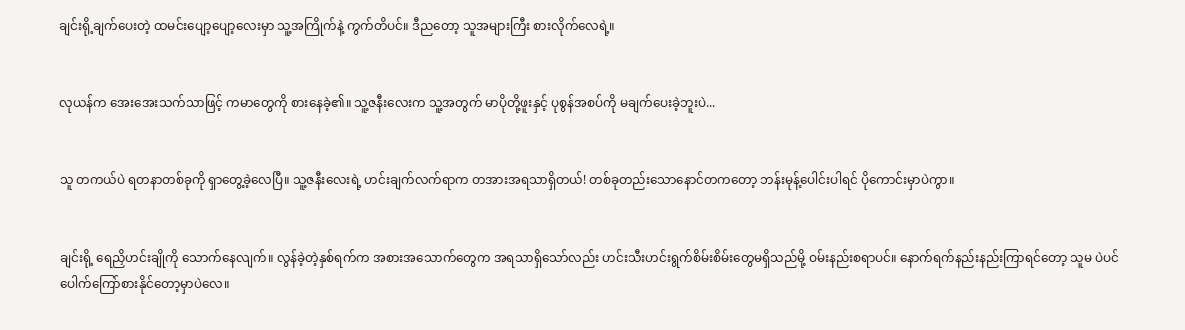ချင်းရို့ချက်ပေးတဲ့ ထမင်းပျော့ပျော့လေးမှာ သူ့အကြိုက်နဲ့ ကွက်တိပင်။ ဒီညတော့ သူအများကြီး စားလိုက်လေရဲ့။


လုယန်က အေးအေးသက်သာဖြင့် ကမာတွေကို စားနေခဲ့၏။ သူ့ဇနီးလေးက သူ့အတွက် မာပိုတို့ဖူးနှင့် ပုစွန်အစပ်ကို မချက်ပေးခဲ့ဘူးပဲ...


သူ တကယ်ပဲ ရတနာတစ်ခုကို ရှာတွေ့ခဲ့လေပြီ။ သူ့ဇနီးလေးရဲ့ ဟင်းချက်လက်ရာက တအားအရသာရှိတယ်! တစ်ခုတည်းသောနောင်တကတော့ ဘန်းမုန့်ပေါင်းပါရင် ပိုကောင်းမှာပဲကွာ။


ချင်းရို့ ရေညှိဟင်းချိုကို သောက်နေလျက်။ လွန်ခဲ့တဲ့နှစ်ရက်က အစားအသောက်တွေက အရသာရှိသော်လည်း ဟင်းသီးဟင်းရွက်စိမ်းစိမ်းတွေမရှိသည်မို့ ဝမ်းနည်းစရာပင်။ နောက်ရက်နည်းနည်းကြာရင်တော့ သူမ ပဲပင်ပေါက်ကြော်စားနိုင်တော့မှာပဲလေ။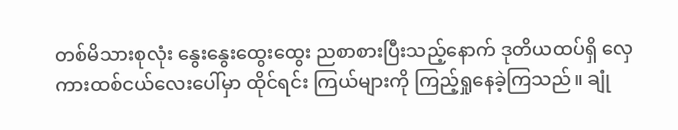တစ်မိသားစုလုံး နွေးနွေးထွေးထွေး ညစာစားပြီးသည့်နောက် ဒုတိယထပ်ရှိ လှေကားထစ်ငယ်လေးပေါ်မှာ ထိုင်ရင်း ကြယ်များကို ကြည့်ရှုနေခဲ့ကြသည်။ ချုံ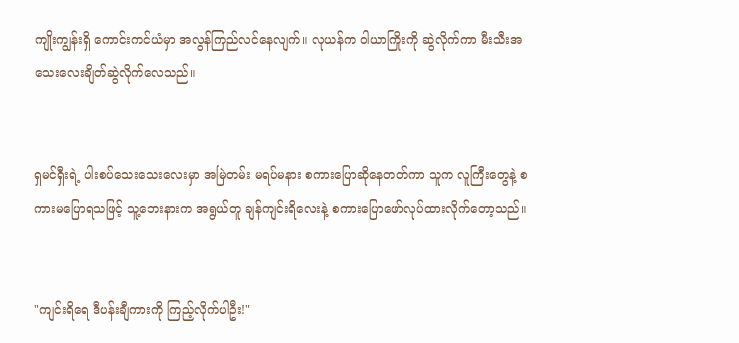ကျိုးကျွန်းရှိ ကောင်းကင်ယံမှာ အလွန်ကြည်လင်နေလျက်။ လုယန်က ဝါယာကြိုးကို ဆွဲလိုက်ကာ မီးသီးအသေးလေးချိတ်ဆွဲလိုက်လေသည်။


ရှမင်ရှီးရဲ့ ပါးစပ်သေးသေးလေးမှာ အမြဲတမ်း မရပ်မနား စကားပြောဆိုနေတတ်ကာ သူက လူကြီးတွေနဲ့ စကားမပြောရသဖြင့် သူ့ဘေးနားက အရွယ်တူ ချန်ကျင်းရိလေးနဲ့ စကားပြောဖော်လုပ်ထားလိုက်တော့သည်။


"ကျင်းရိရေ ဒီပန်းချီကားကို ကြည့်လိုက်ပါဦး!"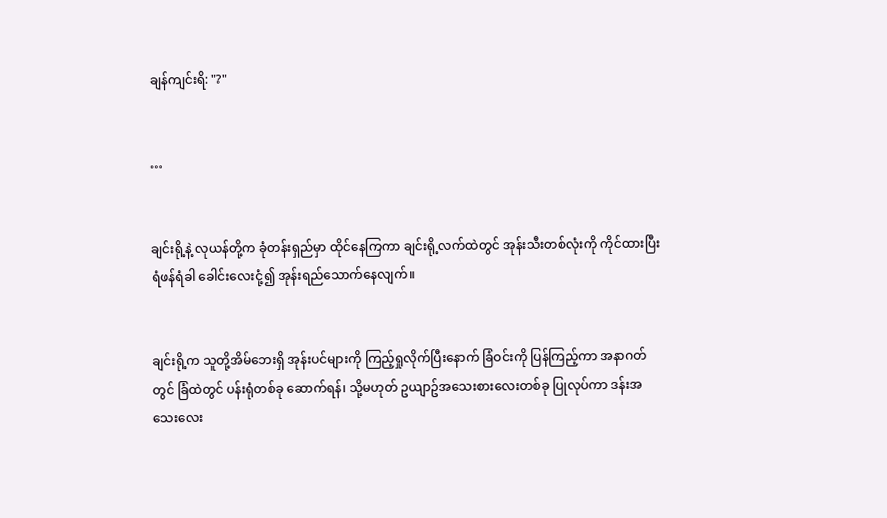ချန်ကျင်းရိ: "?"


…


ချင်းရို့နဲ့ လုယန်တို့က ခုံတန်းရှည်မှာ ထိုင်နေကြကာ ချင်းရို့လက်ထဲတွင် အုန်းသီးတစ်လုံးကို ကိုင်ထားပြီး ရံဖန်ရံခါ ခေါင်းလေးငုံ့၍ အုန်းရည်သောက်နေလျက်။


ချင်းရို့က သူတို့အိမ်ဘေးရှိ အုန်းပင်များကို ကြည့်ရှုလိုက်ပြီးနောက် ခြံဝင်းကို ပြန်ကြည့်ကာ အနာဂတ်တွင် ခြံထဲတွင် ပန်းရုံတစ်ခု ဆောက်ရန်၊ သို့မဟုတ် ဥယျာဥ်အသေးစားလေးတစ်ခု ပြုလုပ်ကာ ဒန်းအသေးလေး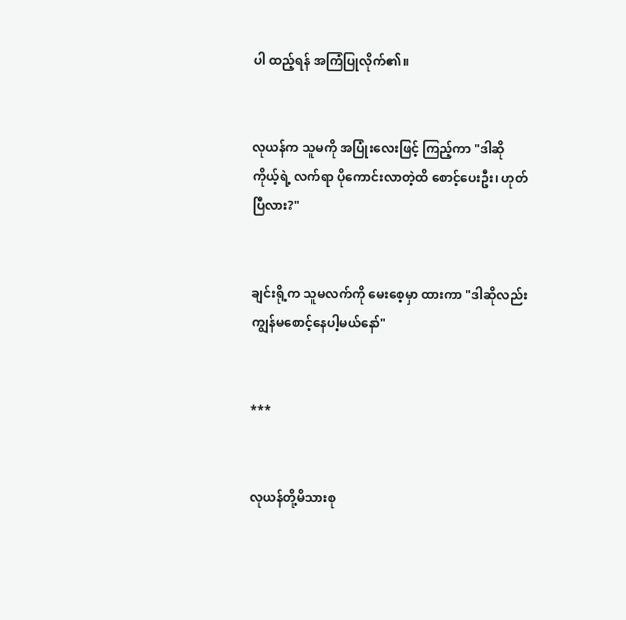ပါ ထည့်ရန် အကြံပြုလိုက်၏။


လုယန်က သူမကို အပြုံးလေးဖြင့် ကြည့်ကာ "ဒါဆို ကိုယ့်ရဲ့ လက်ရာ ပိုကောင်းလာတဲ့ထိ စောင့်ပေးဦး၊ ဟုတ်ပြီလား?"


ချင်းရို့က သူမလက်ကို မေးစေ့မှာ ထားကာ "ဒါဆိုလည်း ကျွန်မစောင့်နေပါ့မယ်နော်"


***


လုယန်တို့မိသားစု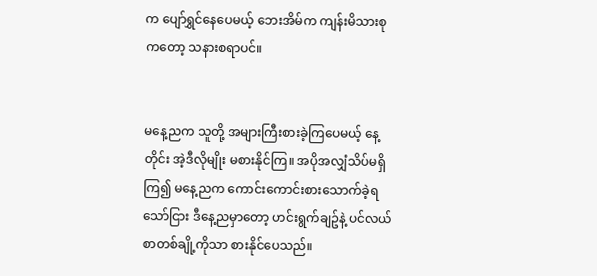က ပျော်ရွှင်နေပေမယ့် ဘေးအိမ်က ကျန်းမိသားစုကတော့ သနားစရာပင်။


မနေ့ညက သူတို့ အများကြီးစားခဲ့ကြပေမယ့် နေ့တိုင်း အဲ့ဒီလိုမျိုး မစားနိုင်ကြ။ အပိုအလျှံသိပ်မရှိကြ၍ မနေ့ညက ကောင်းကောင်းစားသောက်ခဲ့ရသော်ငြား ဒီနေ့ညမှာတော့ ဟင်းရွက်ချဥ်နဲ့ ပင်လယ်စာတစ်ချို့ကိုသာ စားနိုင်ပေသည်။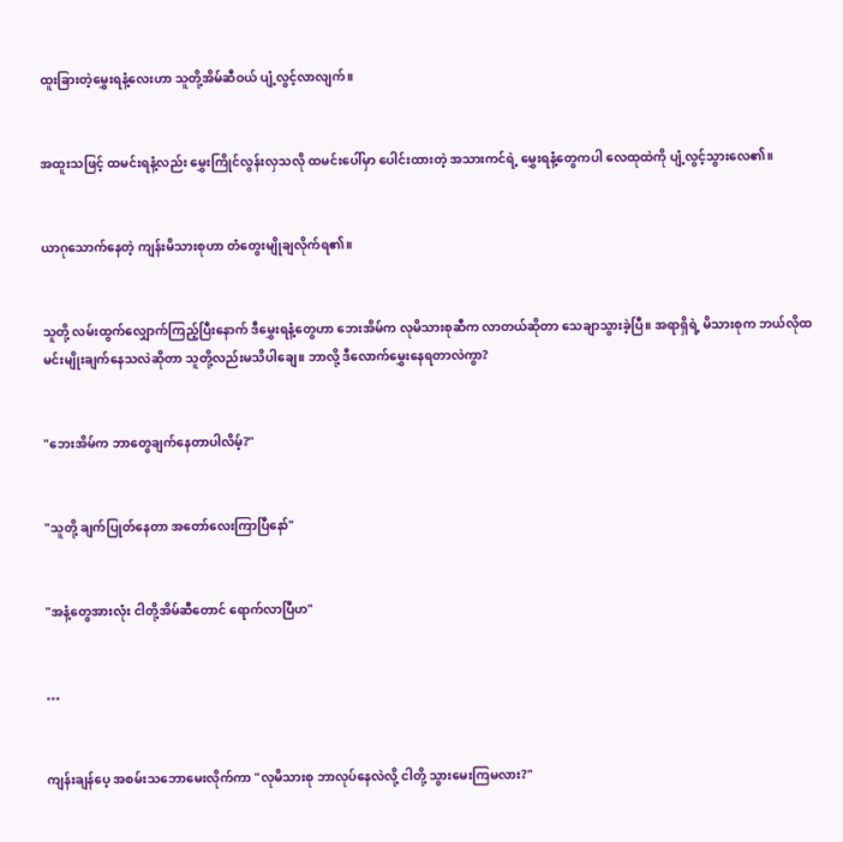ထူးခြားတဲ့မွှေးရနံ့လေးဟာ သူတို့အိမ်ဆီဝယ် ပျံ့လွင့်လာလျက်။


အထူးသဖြင့် ထမင်းရနံ့လည်း မွှေးကြိုင်လွန်းလှသလို ထမင်းပေါ်မှာ ပေါင်းထားတဲ့ အသားကင်ရဲ့ မွှေးရနံ့တွေကပါ လေထုထဲကို ပျံ့လွင့်သွားလေ၏။


ယာဂုသောက်နေတဲ့ ကျန်းမိသားစုဟာ တံတွေးမျိုချလိုက်ရ၏။


သူတို့ လမ်းထွက်လျှောက်ကြည့်ပြီးနောက် ဒီမွှေးရနံ့တွေဟာ ဘေးအိမ်က လုမိသားစုဆီက လာတယ်ဆိုတာ သေချာသွားခဲ့ပြီ။ အရာရှိရဲ့ မိသားစုက ဘယ်လိုထမင်းမျိုးချက်နေသလဲဆိုတာ သူတို့လည်းမသိပါချေ။ ဘာလို့ ဒီလောက်မွှေးနေရတာလဲကွာ?


"ဘေးအိမ်က ဘာတွေချက်နေတာပါလိမ့်?"


"သူတို့ ချက်ပြုတ်နေတာ အတော်လေးကြာပြီနော်"


"အနံ့တွေအားလုံး ငါတို့အိမ်ဆီတောင် ရောက်လာပြီဟ"


…


ကျန်းချန်ပေ့ အစမ်းသဘောမေးလိုက်ကာ "လုမိသားစု ဘာလုပ်နေလဲလို့ ငါတို့ သွားမေးကြမလား?"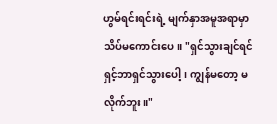ဟွမ်ရင်းရင်းရဲ့ မျက်နှာအမူအရာမှာ သိပ်မကောင်းပေ။ "ရှင်သွားချင်ရင် ရှင့်ဘာရှင်သွားပေါ့၊ ကျွန်မတော့ မလိုက်ဘူး။"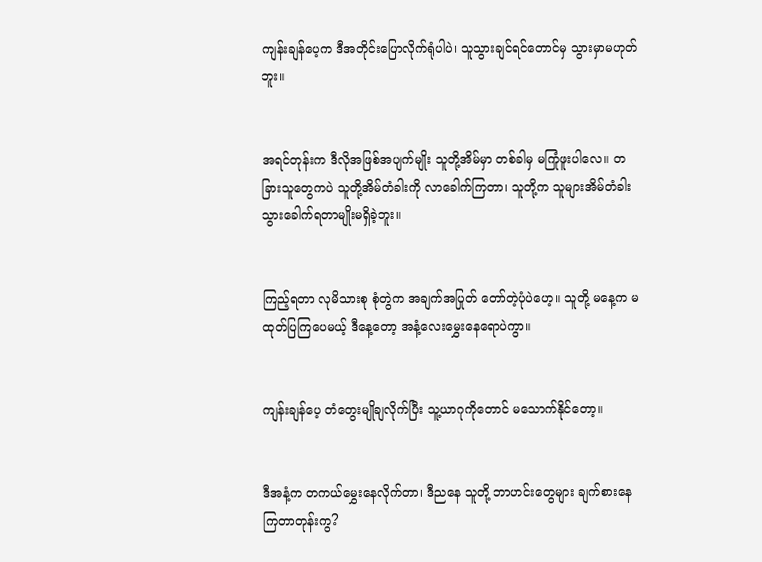ကျန်းချန်ပေ့က ဒီအတိုင်းပြောလိုက်ရုံပါပဲ၊ သူသွားချင်ရင်တောင်မှ သွားမှာမဟုတ်ဘူး။


အရင်တုန်းက ဒီလိုအဖြစ်အပျက်မျိုး သူတို့အိမ်မှာ တစ်ခါမှ မကြုံဖူးပါလေ။ တခြားသူတွေကပဲ သူတို့အိမ်တံခါးကို လာခေါက်ကြတာ၊ သူတို့က သူများအိမ်တံခါး သွားခေါက်ရတာမျိုးမရှိခဲ့ဘူး။


ကြည့်ရတာ လုမိသားစု စုံတွဲက အချက်အပြုတ် တော်တဲ့ပုံပဲဟေ့။ သူတို့ မနေ့က မထုတ်ပြကြပေမယ့် ဒီနေ့တော့ အနံ့လေးမွှေးနေရောပဲကွာ။


ကျန်းချန်ပေ့ တံတွေးမျိုချလိုက်ပြီး သူ့ယာဂုကိုတောင် မသောက်နိုင်တော့။


ဒီအနံ့က တကယ်မွှေးနေလိုက်တာ၊ ဒီညနေ သူတို့ ဘာဟင်းတွေများ ချက်စားနေကြတာတုန်းကွ?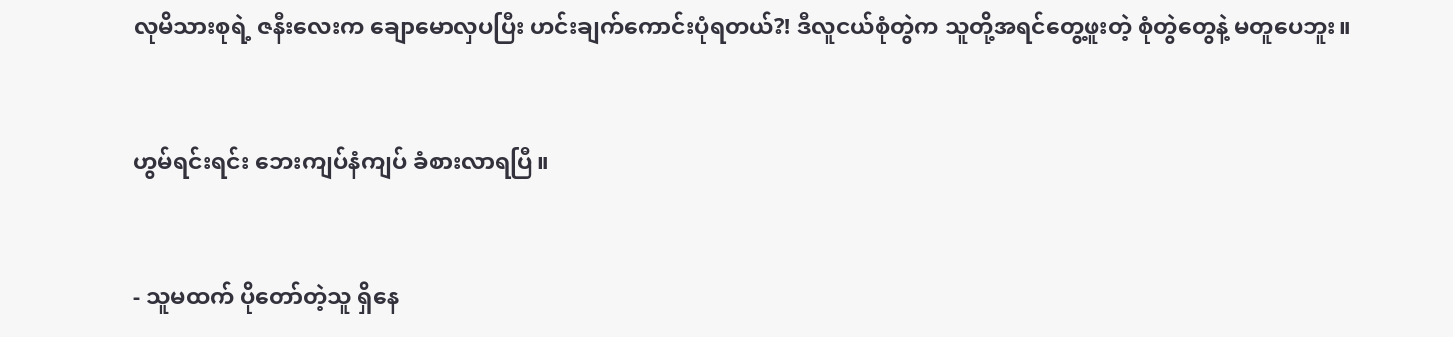လုမိသားစုရဲ့ ဇနီးလေးက ချောမောလှပပြီး ဟင်းချက်ကောင်းပုံရတယ်?! ဒီလူငယ်စုံတွဲက သူတို့အရင်တွေ့ဖူးတဲ့ စုံတွဲတွေနဲ့ မတူပေဘူး။


ဟွမ်ရင်းရင်း ဘေးကျပ်နံကျပ် ခံစားလာရပြီ။


- သူမထက် ပိုတော်တဲ့သူ ရှိနေ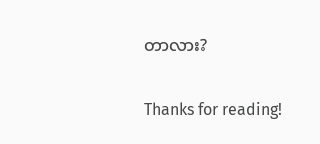တာလား?


Thanks for reading!